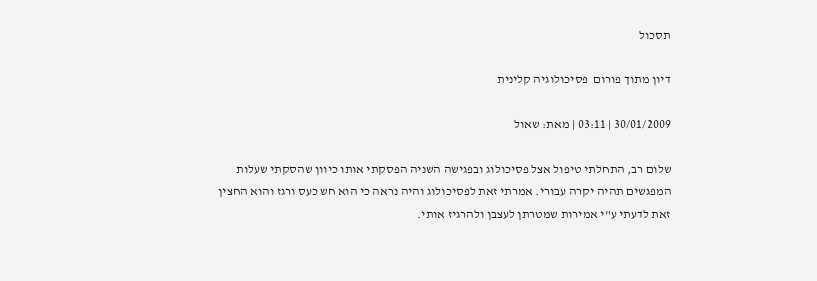תסכול

דיון מתוך פורום  פסיכולוגיה קלינית

30/01/2009 | 03:11 | מאת: שאול

שלום רב, התחלתי טיפול אצל פסיכולוג ובפגישה השניה הפסקתי אותו כיוון שהסקתי שעלות המפגשים תהיה יקרה עבורי. אמרתי זאת לפסיכולוג והיה נראה כי הוא חש כעס ורגז והוא החצין זאת לדעתי ע"י אמירות שמטרתן לעצבן ולהרגיז אותי.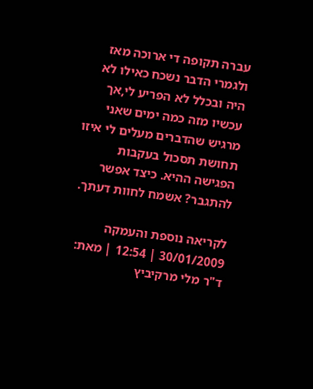עברה תקופה די ארוכה מאז ולגמרי הדבר נשכח כאילו לא היה ובכלל לא הפריע לי,אך עכשיו מזה כמה ימים שאני מרגיש שהדברים מעלים לי איזו תחושת תסכול בעקבות הפגישה ההיא. כיצד אפשר להתגבר? אשמח לחוות דעתך.

לקריאה נוספת והעמקה
30/01/2009 | 12:54 | מאת: ד"ר מלי מרקיביץ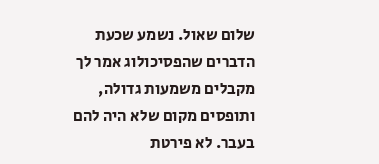שלום שאול. נשמע שכעת הדברים שהפסיכולוג אמר לך מקבלים משמעות גדולה, ותופסים מקום שלא היה להם בעבר. לא פירטת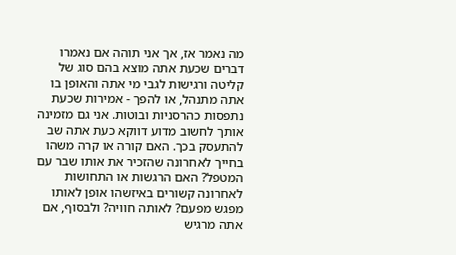מה נאמר אז, אך אני תוהה אם נאמרו דברים שכעת אתה מוצא בהם סוג של קליטה ורגישות לגבי מי אתה והאופן בו אתה מתנהל, או להפך - אמירות שכעת נתפסות כהרסניות ובוטות. אני גם מזמינה אותך לחשוב מדוע דווקא כעת אתה שב להתעסק בכך. האם קורה או קרה משהו בחייך לאחרונה שהזכיר את אותו שבר עם המטפל? האם הרגשות או התחושות לאחרונה קשורים באיזשהו אופן לאותו מפגש מפעם? לאותה חוויה? ולבסוף, אם אתה מרגיש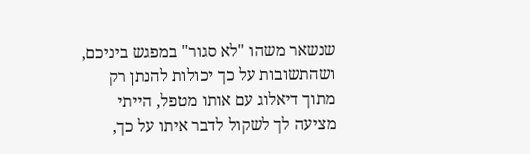שנשאר משהו "לא סגור" במפגש ביניכם, ושהתשובות על כך יכולות להנתן רק מתוך דיאלוג עם אותו מטפל, הייתי מציעה לך לשקול לדבר איתו על כך,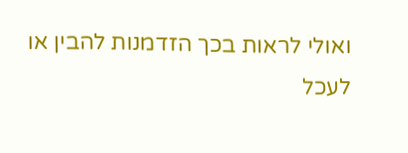ואולי לראות בכך הזדמנות להבין או לעכל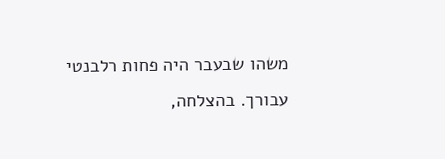משהו שבעבר היה פחות רלבנטי עבורך. בהצלחה,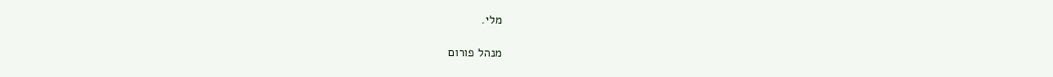מלי.

מנהל פורום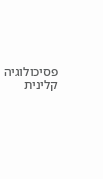פסיכולוגיה קלינית